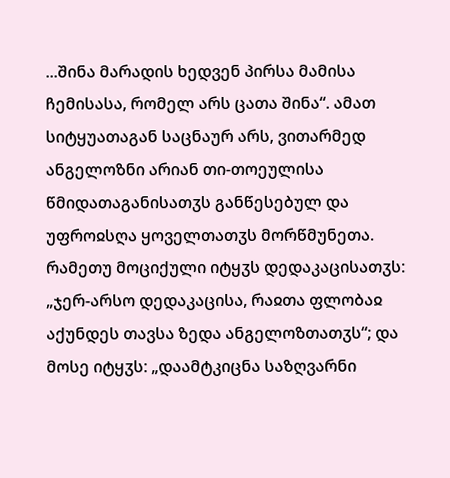...შინა მარადის ხედვენ პირსა მამისა ჩემისასა, რომელ არს ცათა შინა“. ამათ სიტყუათაგან საცნაურ არს, ვითარმედ ანგელოზნი არიან თი-თოეულისა წმიდათაგანისათჳს განწესებულ და უფროჲსღა ყოველთათჳს მორწმუნეთა. რამეთუ მოციქული იტყჳს დედაკაცისათჳს: „ჯერ-არსო დედაკაცისა, რაჲთა ფლობაჲ აქუნდეს თავსა ზედა ანგელოზთათჳს“; და მოსე იტყჳს: „დაამტკიცნა საზღვარნი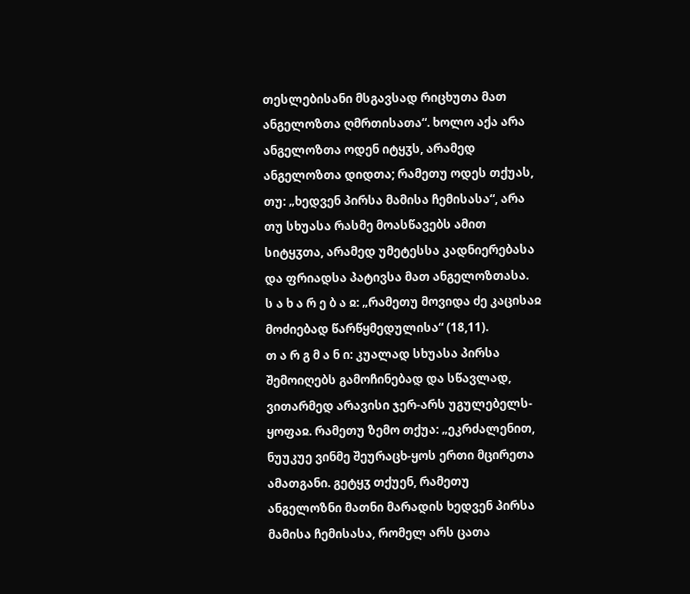თესლებისანი მსგავსად რიცხუთა მათ ანგელოზთა ღმრთისათა“. ხოლო აქა არა ანგელოზთა ოდენ იტყჳს, არამედ ანგელოზთა დიდთა; რამეთუ ოდეს თქუას, თუ: „ხედვენ პირსა მამისა ჩემისასა“, არა თუ სხუასა რასმე მოასწავებს ამით სიტყჳთა, არამედ უმეტესსა კადნიერებასა და ფრიადსა პატივსა მათ ანგელოზთასა.
ს ა ხ ა რ ე ბ ა ჲ: „რამეთუ მოვიდა ძე კაცისაჲ მოძიებად წარწყმედულისა“ (18,11).
თ ა რ გ მ ა ნ ი: კუალად სხუასა პირსა შემოიღებს გამოჩინებად და სწავლად, ვითარმედ არავისი ჯერ-არს უგულებელს-ყოფაჲ. რამეთუ ზემო თქუა: „ეკრძალენით, ნუუკუე ვინმე შეურაცხ-ყოს ერთი მცირეთა ამათგანი. გეტყჳ თქუენ, რამეთუ ანგელოზნი მათნი მარადის ხედვენ პირსა მამისა ჩემისასა, რომელ არს ცათა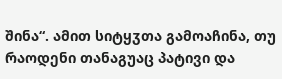შინა“. ამით სიტყჳთა გამოაჩინა, თუ რაოდენი თანაგუაც პატივი და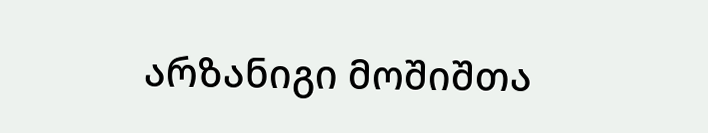არზანიგი მოშიშთა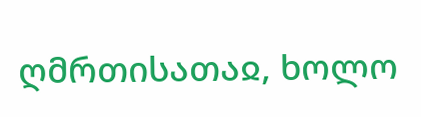ღმრთისათაჲ, ხოლო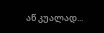აწ კუალად...